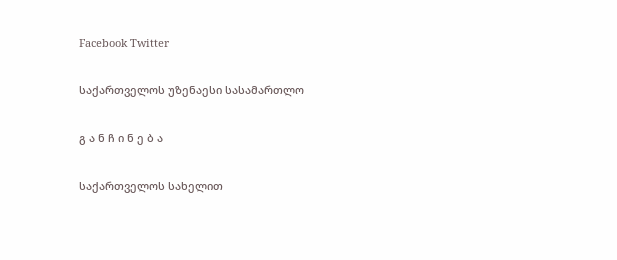Facebook Twitter

საქართველოს უზენაესი სასამართლო

გ ა ნ ჩ ი ნ ე ბ ა

საქართველოს სახელით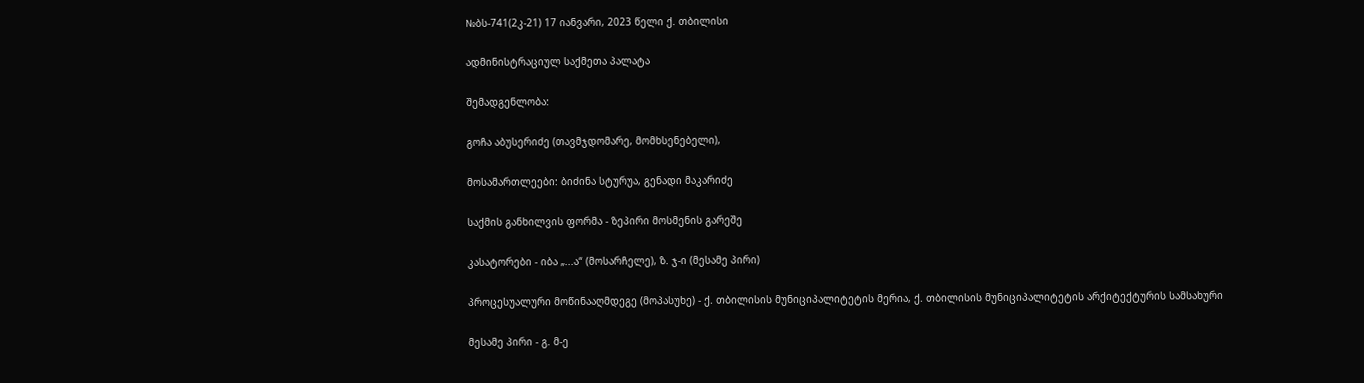№ბს-741(2კ-21) 17 იანვარი, 2023 წელი ქ. თბილისი

ადმინისტრაციულ საქმეთა პალატა

შემადგენლობა:

გოჩა აბუსერიძე (თავმჯდომარე, მომხსენებელი),

მოსამართლეები: ბიძინა სტურუა, გენადი მაკარიძე

საქმის განხილვის ფორმა - ზეპირი მოსმენის გარეშე

კასატორები - იბა „...ა“ (მოსარჩელე), ზ. ჯ-ი (მესამე პირი)

პროცესუალური მოწინააღმდეგე (მოპასუხე) - ქ. თბილისის მუნიციპალიტეტის მერია, ქ. თბილისის მუნიციპალიტეტის არქიტექტურის სამსახური

მესამე პირი - გ. მ-ე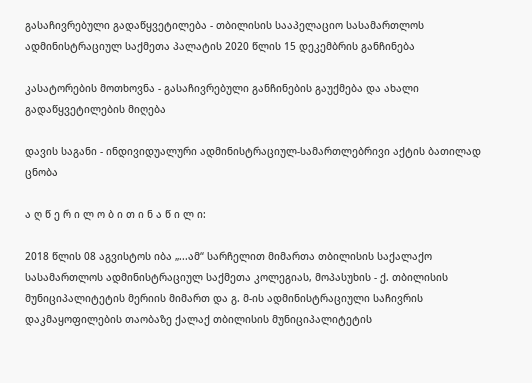გასაჩივრებული გადაწყვეტილება - თბილისის სააპელაციო სასამართლოს ადმინისტრაციულ საქმეთა პალატის 2020 წლის 15 დეკემბრის განჩინება

კასატორების მოთხოვნა - გასაჩივრებული განჩინების გაუქმება და ახალი გადაწყვეტილების მიღება

დავის საგანი - ინდივიდუალური ადმინისტრაციულ-სამართლებრივი აქტის ბათილად ცნობა

ა ღ წ ე რ ი ლ ო ბ ი თ ი ნ ა წ ი ლ ი:

2018 წლის 08 აგვისტოს იბა „...ამ“ სარჩელით მიმართა თბილისის საქალაქო სასამართლოს ადმინისტრაციულ საქმეთა კოლეგიას, მოპასუხის - ქ. თბილისის მუნიციპალიტეტის მერიის მიმართ და გ. მ-ის ადმინისტრაციული საჩივრის დაკმაყოფილების თაობაზე ქალაქ თბილისის მუნიციპალიტეტის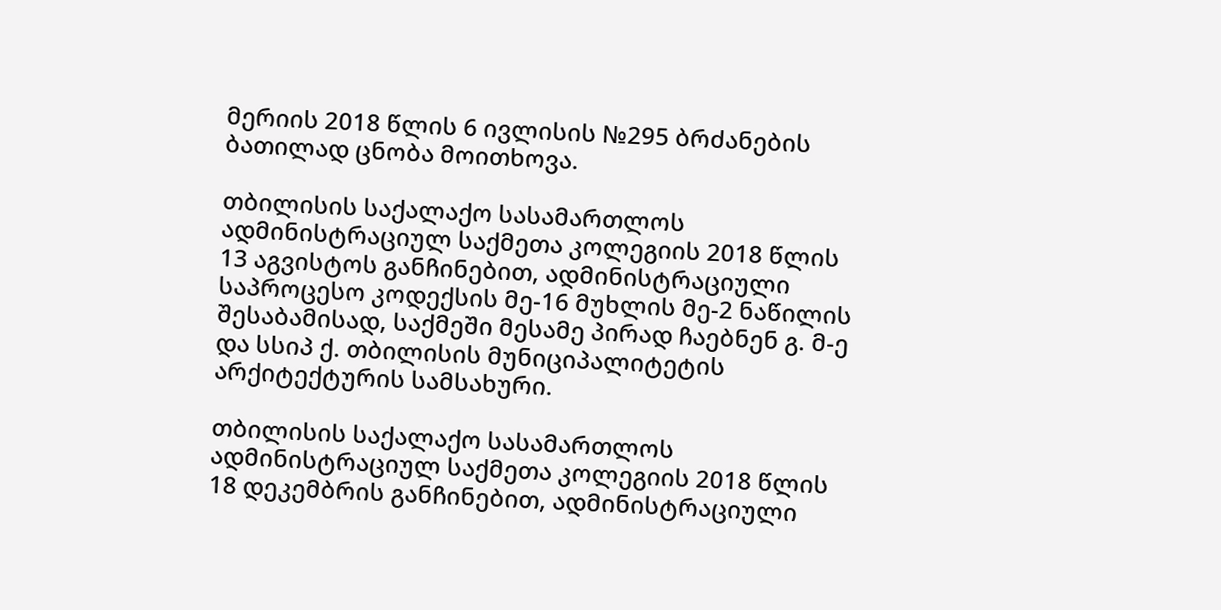მერიის 2018 წლის 6 ივლისის №295 ბრძანების ბათილად ცნობა მოითხოვა.

თბილისის საქალაქო სასამართლოს ადმინისტრაციულ საქმეთა კოლეგიის 2018 წლის 13 აგვისტოს განჩინებით, ადმინისტრაციული საპროცესო კოდექსის მე-16 მუხლის მე-2 ნაწილის შესაბამისად, საქმეში მესამე პირად ჩაებნენ გ. მ-ე და სსიპ ქ. თბილისის მუნიციპალიტეტის არქიტექტურის სამსახური.

თბილისის საქალაქო სასამართლოს ადმინისტრაციულ საქმეთა კოლეგიის 2018 წლის 18 დეკემბრის განჩინებით, ადმინისტრაციული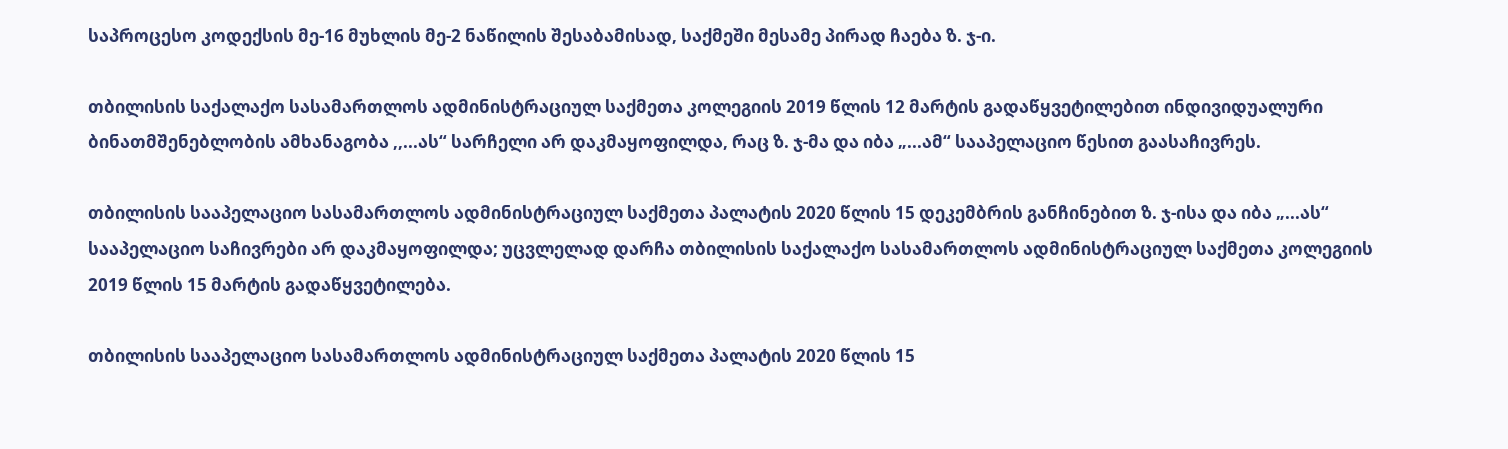საპროცესო კოდექსის მე-16 მუხლის მე-2 ნაწილის შესაბამისად, საქმეში მესამე პირად ჩაება ზ. ჯ-ი.

თბილისის საქალაქო სასამართლოს ადმინისტრაციულ საქმეთა კოლეგიის 2019 წლის 12 მარტის გადაწყვეტილებით ინდივიდუალური ბინათმშენებლობის ამხანაგობა ,,...ას“ სარჩელი არ დაკმაყოფილდა, რაც ზ. ჯ-მა და იბა „...ამ“ სააპელაციო წესით გაასაჩივრეს.

თბილისის სააპელაციო სასამართლოს ადმინისტრაციულ საქმეთა პალატის 2020 წლის 15 დეკემბრის განჩინებით ზ. ჯ-ისა და იბა „...ას“ სააპელაციო საჩივრები არ დაკმაყოფილდა; უცვლელად დარჩა თბილისის საქალაქო სასამართლოს ადმინისტრაციულ საქმეთა კოლეგიის 2019 წლის 15 მარტის გადაწყვეტილება.

თბილისის სააპელაციო სასამართლოს ადმინისტრაციულ საქმეთა პალატის 2020 წლის 15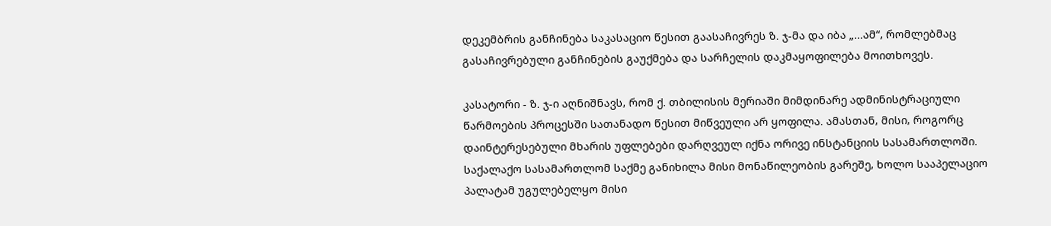დეკემბრის განჩინება საკასაციო წესით გაასაჩივრეს ზ. ჯ-მა და იბა „...ამ“, რომლებმაც გასაჩივრებული განჩინების გაუქმება და სარჩელის დაკმაყოფილება მოითხოვეს.

კასატორი - ზ. ჯ-ი აღნიშნავს, რომ ქ. თბილისის მერიაში მიმდინარე ადმინისტრაციული წარმოების პროცესში სათანადო წესით მიწვეული არ ყოფილა. ამასთან, მისი, როგორც დაინტერესებული მხარის უფლებები დარღვეულ იქნა ორივე ინსტანციის სასამართლოში. საქალაქო სასამართლომ საქმე განიხილა მისი მონაწილეობის გარეშე, ხოლო სააპელაციო პალატამ უგულებელყო მისი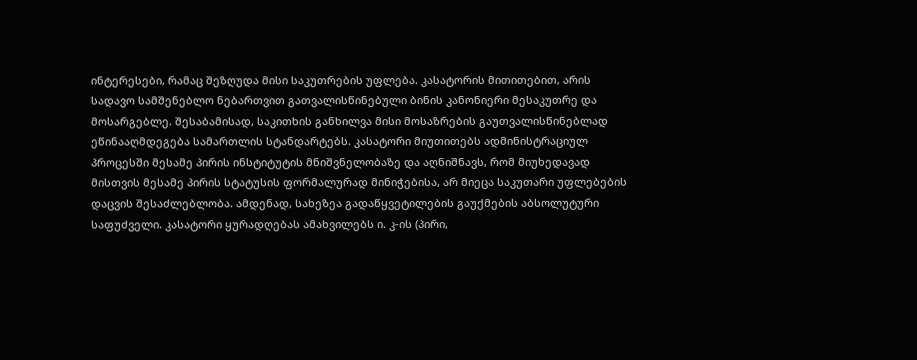ინტერესები, რამაც შეზღუდა მისი საკუთრების უფლება. კასატორის მითითებით, არის სადავო სამშენებლო ნებართვით გათვალისწინებული ბინის კანონიერი მესაკუთრე და მოსარგებლე. შესაბამისად, საკითხის განხილვა მისი მოსაზრების გაუთვალისწინებლად ეწინააღმდეგება სამართლის სტანდარტებს. კასატორი მიუთითებს ადმინისტრაციულ პროცესში მესამე პირის ინსტიტუტის მნიშვნელობაზე და აღნიშნავს, რომ მიუხედავად მისთვის მესამე პირის სტატუსის ფორმალურად მინიჭებისა, არ მიეცა საკუთარი უფლებების დაცვის შესაძლებლობა. ამდენად, სახეზეა გადაწყვეტილების გაუქმების აბსოლუტური საფუძველი. კასატორი ყურადღებას ამახვილებს ი. კ-ის (პირი,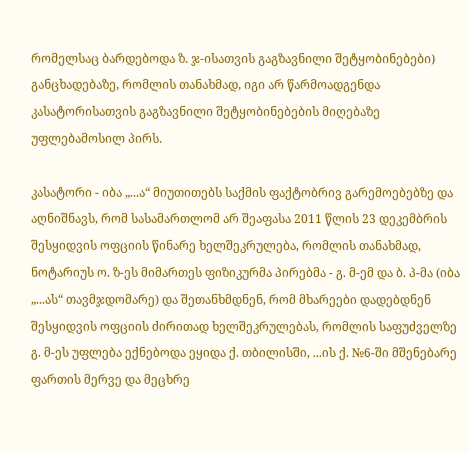რომელსაც ბარდებოდა ზ. ჯ-ისათვის გაგზავნილი შეტყობინებები) განცხადებაზე, რომლის თანახმად, იგი არ წარმოადგენდა კასატორისათვის გაგზავნილი შეტყობინებების მიღებაზე უფლებამოსილ პირს.

კასატორი - იბა „...ა“ მიუთითებს საქმის ფაქტობრივ გარემოებებზე და აღნიშნავს, რომ სასამართლომ არ შეაფასა 2011 წლის 23 დეკემბრის შესყიდვის ოფციის წინარე ხელშეკრულება, რომლის თანახმად, ნოტარიუს ო. ზ-ეს მიმართეს ფიზიკურმა პირებმა - გ. მ-ემ და ბ. პ-მა (იბა „...ას“ თავმჯდომარე) და შეთანხმდნენ, რომ მხარეები დადებდნენ შესყიდვის ოფციის ძირითად ხელშეკრულებას, რომლის საფუძველზე გ. მ-ეს უფლება ექნებოდა ეყიდა ქ. თბილისში, ...ის ქ. №6-ში მშენებარე ფართის მერვე და მეცხრე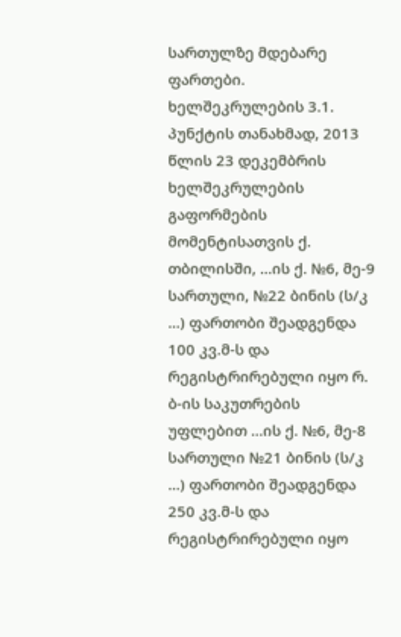სართულზე მდებარე ფართები. ხელშეკრულების 3.1. პუნქტის თანახმად, 2013 წლის 23 დეკემბრის ხელშეკრულების გაფორმების მომენტისათვის ქ. თბილისში, ...ის ქ. №6, მე-9 სართული, №22 ბინის (ს/კ ...) ფართობი შეადგენდა 100 კვ.მ-ს და რეგისტრირებული იყო რ. ბ-ის საკუთრების უფლებით ...ის ქ. №6, მე-8 სართული №21 ბინის (ს/კ ...) ფართობი შეადგენდა 250 კვ.მ-ს და რეგისტრირებული იყო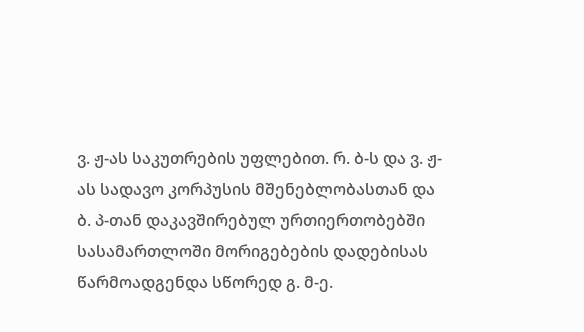ვ. ჟ-ას საკუთრების უფლებით. რ. ბ-ს და ვ. ჟ-ას სადავო კორპუსის მშენებლობასთან და ბ. პ-თან დაკავშირებულ ურთიერთობებში სასამართლოში მორიგებების დადებისას წარმოადგენდა სწორედ გ. მ-ე.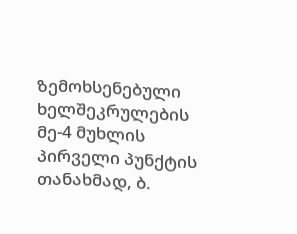ზემოხსენებული ხელშეკრულების მე-4 მუხლის პირველი პუნქტის თანახმად, ბ.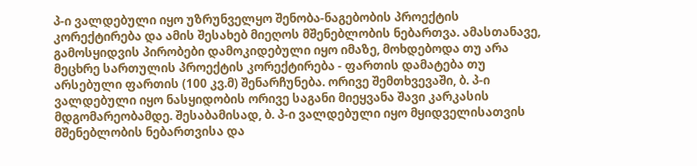პ-ი ვალდებული იყო უზრუნველყო შენობა-ნაგებობის პროექტის კორექტირება და ამის შესახებ მიეღოს მშენებლობის ნებართვა. ამასთანავე, გამოსყიდვის პირობები დამოკიდებული იყო იმაზე, მოხდებოდა თუ არა მეცხრე სართულის პროექტის კორექტირება - ფართის დამატება თუ არსებული ფართის (100 კვ.მ) შენარჩუნება. ორივე შემთხვევაში, ბ. პ-ი ვალდებული იყო ნასყიდობის ორივე საგანი მიეყვანა შავი კარკასის მდგომარეობამდე. შესაბამისად, ბ. პ-ი ვალდებული იყო მყიდველისათვის მშენებლობის ნებართვისა და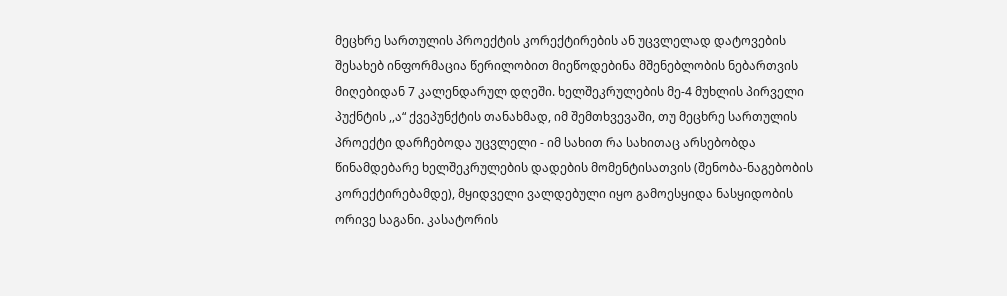მეცხრე სართულის პროექტის კორექტირების ან უცვლელად დატოვების შესახებ ინფორმაცია წერილობით მიეწოდებინა მშენებლობის ნებართვის მიღებიდან 7 კალენდარულ დღეში. ხელშეკრულების მე-4 მუხლის პირველი პუქნტის ,,ა“ ქვეპუნქტის თანახმად, იმ შემთხვევაში, თუ მეცხრე სართულის პროექტი დარჩებოდა უცვლელი - იმ სახით რა სახითაც არსებობდა წინამდებარე ხელშეკრულების დადების მომენტისათვის (შენობა-ნაგებობის კორექტირებამდე), მყიდველი ვალდებული იყო გამოესყიდა ნასყიდობის ორივე საგანი. კასატორის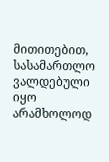მითითებით, სასამართლო ვალდებული იყო არამხოლოდ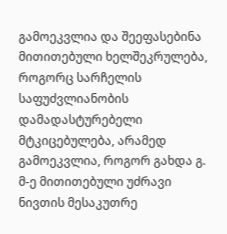გამოეკვლია და შეეფასებინა მითითებული ხელშეკრულება, როგორც სარჩელის საფუძვლიანობის დამადასტურებელი მტკიცებულება, არამედ გამოეკვლია, როგორ გახდა გ. მ-ე მითითებული უძრავი ნივთის მესაკუთრე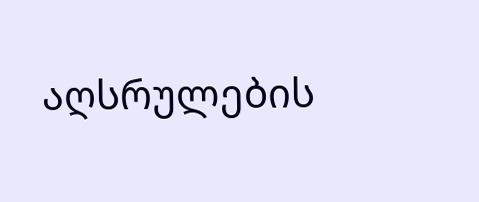აღსრულების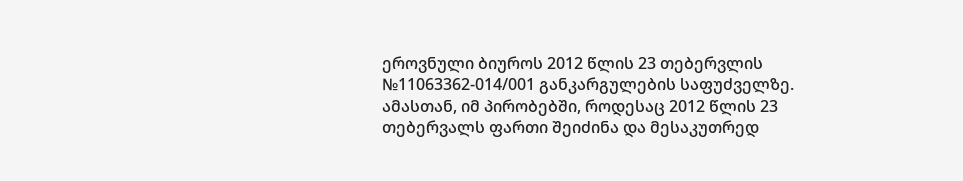ეროვნული ბიუროს 2012 წლის 23 თებერვლის №11063362-014/001 განკარგულების საფუძველზე. ამასთან, იმ პირობებში, როდესაც 2012 წლის 23 თებერვალს ფართი შეიძინა და მესაკუთრედ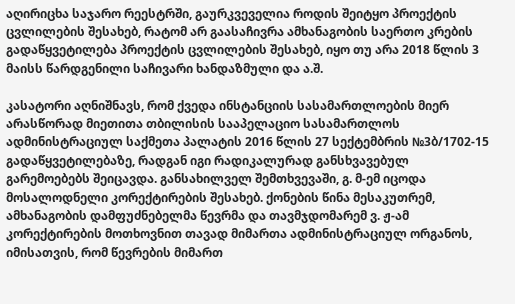აღირიცხა საჯარო რეესტრში, გაურკვეველია როდის შეიტყო პროექტის ცვლილების შესახებ, რატომ არ გაასაჩივრა ამხანაგობის საერთო კრების გადაწყვეტილება პროექტის ცვლილების შესახებ, იყო თუ არა 2018 წლის 3 მაისს წარდგენილი საჩივარი ხანდაზმული და ა.შ.

კასატორი აღნიშნავს, რომ ქვედა ინსტანციის სასამართლოების მიერ არასწორად მიეთითა თბილისის სააპელაციო სასამართლოს ადმინისტრაციულ საქმეთა პალატის 2016 წლის 27 სექტემბრის №3ბ/1702-15 გადაწყვეტილებაზე, რადგან იგი რადიკალურად განსხვავებულ გარემოებებს შეიცავდა. განსახილველ შემთხვევაში, გ. მ-ემ იცოდა მოსალოდნელი კორექტირების შესახებ. ქონების წინა მესაკუთრემ, ამხანაგობის დამფუძნებელმა წევრმა და თავმჯდომარემ ვ. ჟ-ამ კორექტირების მოთხოვნით თავად მიმართა ადმინისტრაციულ ორგანოს, იმისათვის, რომ წევრების მიმართ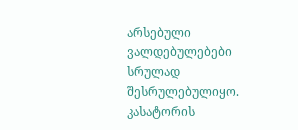არსებული ვალდებულებები სრულად შესრულებულიყო. კასატორის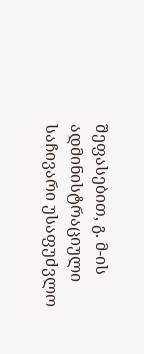შეფასებით, გ. მ-ის ადმინისტრაციული საჩივარი უსაფუძვლო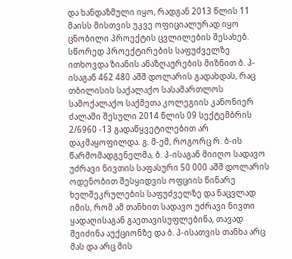და ხანდაზმული იყო, რადგან 2013 წლის 11 მაისს მისთვის უკვე ოფიციალურად იყო ცნობილი პროექტის ცვლილების შესახებ. სწორედ პროექტირების საფუძველზე ითხოვდა ზიანის ანაზღაურების მიზნით ბ. პ-ისაგან 462 480 აშშ დოლარის გადახდას, რაც თბილისის საქალაქო სასამართლოს სამოქალაქო საქმეთა კოლეგიის კანონიერ ძალაში შესული 2014 წლის 09 სექტემბრის 2/6960 -13 გადაწყვეტილებით არ დაკმაყოფილდა. გ. მ-ემ, როგორც რ. ბ-ის წარმომადგენელმა, ბ. პ-ისაგან მიიღო სადავო უძრავი ნივთის საფასური 50 000 აშშ დოლარის ოდენობით შესყიდვის ოფციის წინარე ხელშეკრულების საფუძველზე და ნაცვლად იმის, რომ ამ თანხით სადავო უძრავი ნივთი ყადაღისაგან გაეთავისუფლებინა, თავად შეიძინა აუქციონზე და ბ. პ-ისათვის თანხა არც მას და არც მის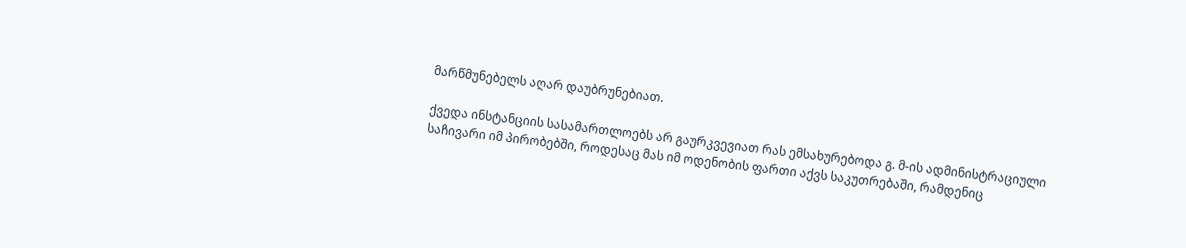მარწმუნებელს აღარ დაუბრუნებიათ.

ქვედა ინსტანციის სასამართლოებს არ გაურკვევიათ რას ემსახურებოდა გ. მ-ის ადმინისტრაციული საჩივარი იმ პირობებში, როდესაც მას იმ ოდენობის ფართი აქვს საკუთრებაში, რამდენიც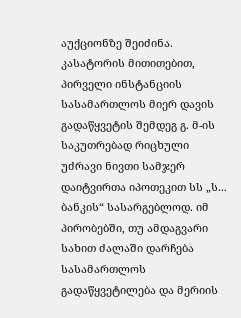აუქციონზე შეიძინა. კასატორის მითითებით, პირველი ინსტანციის სასამართლოს მიერ დავის გადაწყვეტის შემდეგ გ. მ-ის საკუთრებად რიცხული უძრავი ნივთი სამჯერ დაიტვირთა იპოთეკით სს „ს... ბანკის“ სასარგებლოდ. იმ პირობებში, თუ ამდაგვარი სახით ძალაში დარჩება სასამართლოს გადაწყვეტილება და მერიის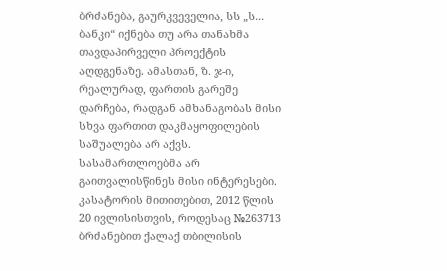ბრძანება, გაურკვეველია, სს „ს... ბანკი“ იქნება თუ არა თანახმა თავდაპირველი პროექტის აღდგენაზე. ამასთან, ზ. ჯ-ი, რეალურად, ფართის გარეშე დარჩება, რადგან ამხანაგობას მისი სხვა ფართით დაკმაყოფილების საშუალება არ აქვს. სასამართლოებმა არ გაითვალისწინეს მისი ინტერესები. კასატორის მითითებით, 2012 წლის 20 ივლისისთვის, როდესაც №263713 ბრძანებით ქალაქ თბილისის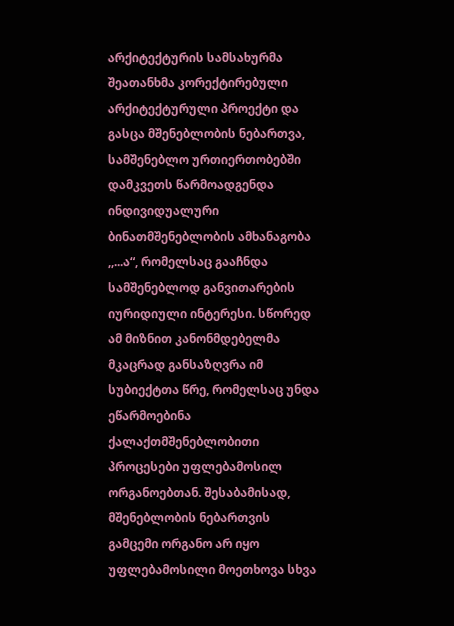არქიტექტურის სამსახურმა შეათანხმა კორექტირებული არქიტექტურული პროექტი და გასცა მშენებლობის ნებართვა, სამშენებლო ურთიერთობებში დამკვეთს წარმოადგენდა ინდივიდუალური ბინათმშენებლობის ამხანაგობა ,,...ა“, რომელსაც გააჩნდა სამშენებლოდ განვითარების იურიდიული ინტერესი. სწორედ ამ მიზნით კანონმდებელმა მკაცრად განსაზღვრა იმ სუბიექტთა წრე, რომელსაც უნდა ეწარმოებინა ქალაქთმშენებლობითი პროცესები უფლებამოსილ ორგანოებთან. შესაბამისად, მშენებლობის ნებართვის გამცემი ორგანო არ იყო უფლებამოსილი მოეთხოვა სხვა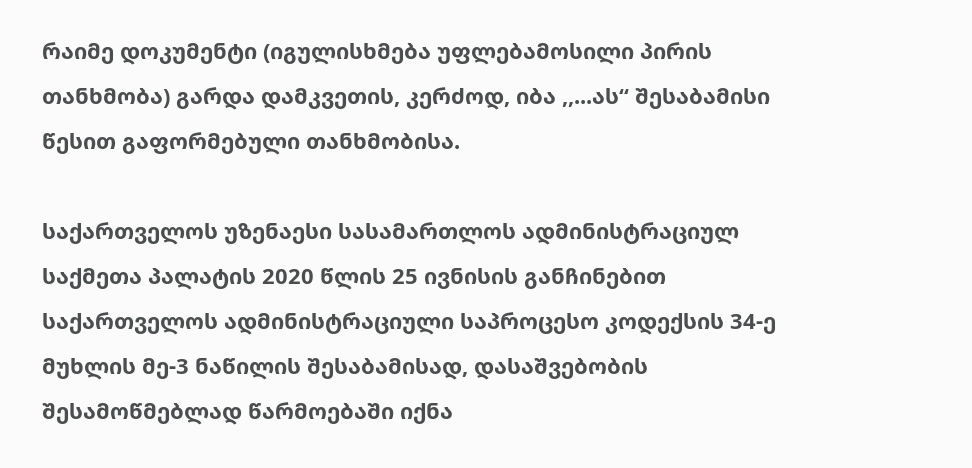რაიმე დოკუმენტი (იგულისხმება უფლებამოსილი პირის თანხმობა) გარდა დამკვეთის, კერძოდ, იბა ,,...ას“ შესაბამისი წესით გაფორმებული თანხმობისა.

საქართველოს უზენაესი სასამართლოს ადმინისტრაციულ საქმეთა პალატის 2020 წლის 25 ივნისის განჩინებით საქართველოს ადმინისტრაციული საპროცესო კოდექსის 34-ე მუხლის მე-3 ნაწილის შესაბამისად, დასაშვებობის შესამოწმებლად წარმოებაში იქნა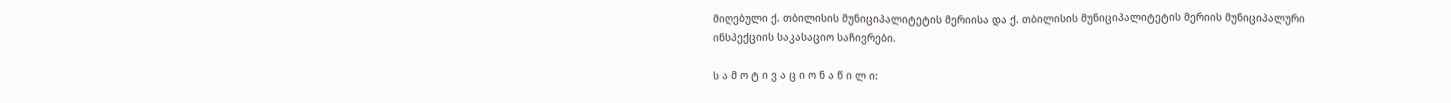მიღებული ქ. თბილისის მუნიციპალიტეტის მერიისა და ქ. თბილისის მუნიციპალიტეტის მერიის მუნიციპალური ინსპექციის საკასაციო საჩივრები.

ს ა მ ო ტ ი ვ ა ც ი ო ნ ა წ ი ლ ი: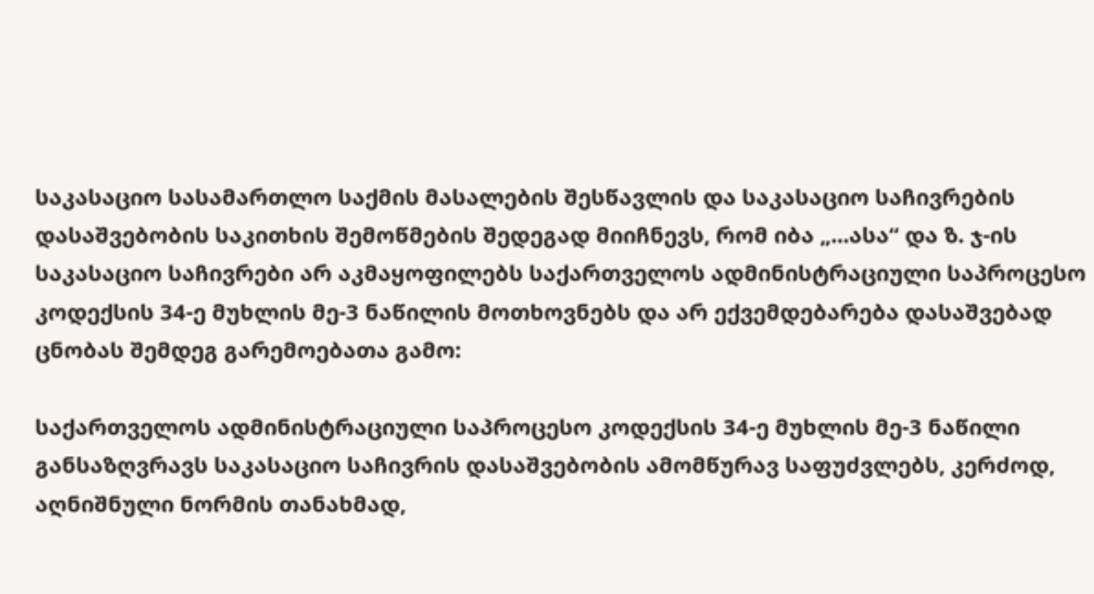საკასაციო სასამართლო საქმის მასალების შესწავლის და საკასაციო საჩივრების დასაშვებობის საკითხის შემოწმების შედეგად მიიჩნევს, რომ იბა „...ასა“ და ზ. ჯ-ის საკასაციო საჩივრები არ აკმაყოფილებს საქართველოს ადმინისტრაციული საპროცესო კოდექსის 34-ე მუხლის მე-3 ნაწილის მოთხოვნებს და არ ექვემდებარება დასაშვებად ცნობას შემდეგ გარემოებათა გამო:

საქართველოს ადმინისტრაციული საპროცესო კოდექსის 34-ე მუხლის მე-3 ნაწილი განსაზღვრავს საკასაციო საჩივრის დასაშვებობის ამომწურავ საფუძვლებს, კერძოდ, აღნიშნული ნორმის თანახმად,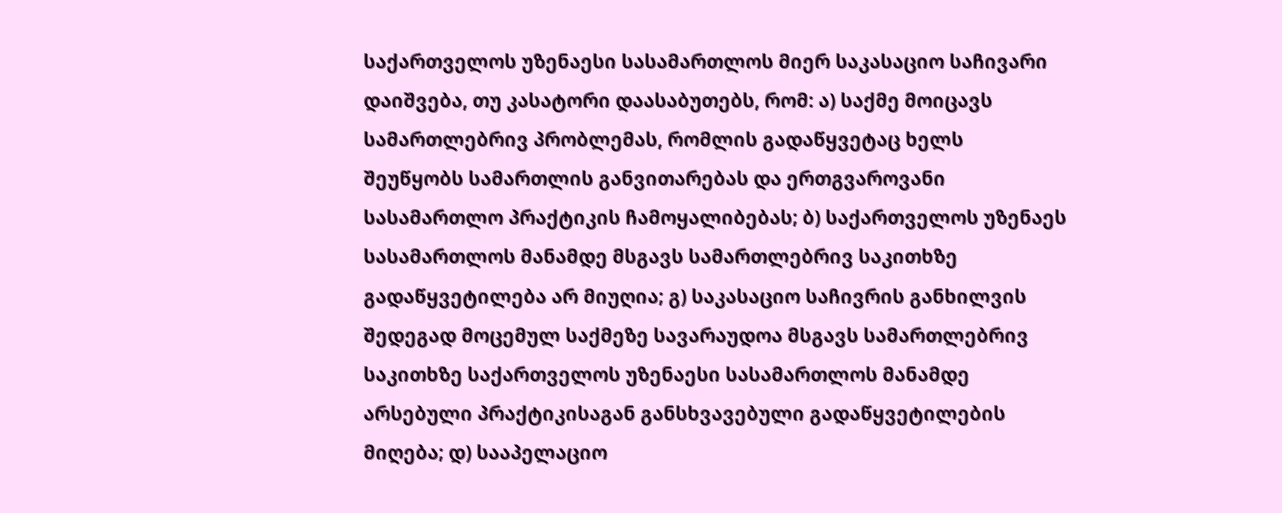საქართველოს უზენაესი სასამართლოს მიერ საკასაციო საჩივარი დაიშვება, თუ კასატორი დაასაბუთებს, რომ: ა) საქმე მოიცავს სამართლებრივ პრობლემას, რომლის გადაწყვეტაც ხელს შეუწყობს სამართლის განვითარებას და ერთგვაროვანი სასამართლო პრაქტიკის ჩამოყალიბებას; ბ) საქართველოს უზენაეს სასამართლოს მანამდე მსგავს სამართლებრივ საკითხზე გადაწყვეტილება არ მიუღია; გ) საკასაციო საჩივრის განხილვის შედეგად მოცემულ საქმეზე სავარაუდოა მსგავს სამართლებრივ საკითხზე საქართველოს უზენაესი სასამართლოს მანამდე არსებული პრაქტიკისაგან განსხვავებული გადაწყვეტილების მიღება; დ) სააპელაციო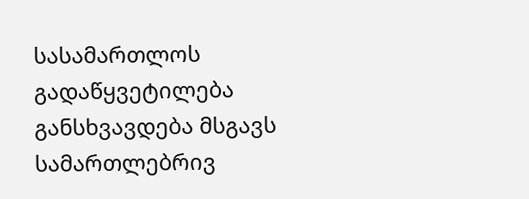სასამართლოს გადაწყვეტილება განსხვავდება მსგავს სამართლებრივ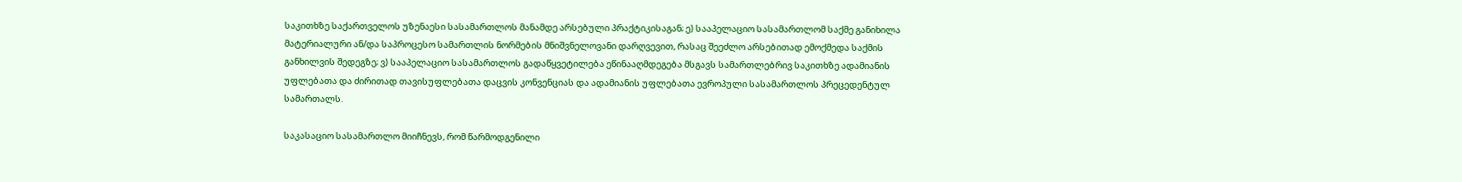საკითხზე საქართველოს უზენაესი სასამართლოს მანამდე არსებული პრაქტიკისაგან; ე) სააპელაციო სასამართლომ საქმე განიხილა მატერიალური ან/და საპროცესო სამართლის ნორმების მნიშვნელოვანი დარღვევით, რასაც შეეძლო არსებითად ემოქმედა საქმის განხილვის შედეგზე; ვ) სააპელაციო სასამართლოს გადაწყვეტილება ეწინააღმდეგება მსგავს სამართლებრივ საკითხზე ადამიანის უფლებათა და ძირითად თავისუფლებათა დაცვის კონვენციას და ადამიანის უფლებათა ევროპული სასამართლოს პრეცედენტულ სამართალს.

საკასაციო სასამართლო მიიჩნევს, რომ წარმოდგენილი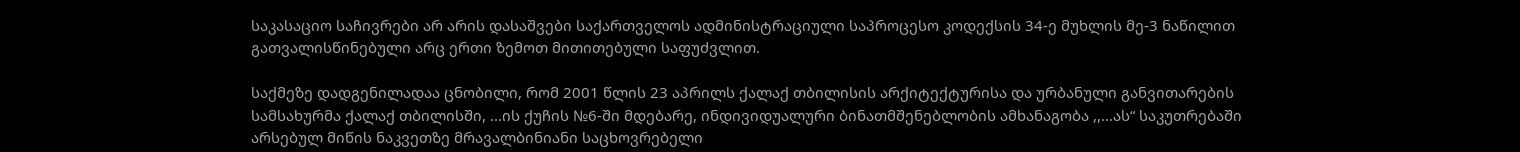საკასაციო საჩივრები არ არის დასაშვები საქართველოს ადმინისტრაციული საპროცესო კოდექსის 34-ე მუხლის მე-3 ნაწილით გათვალისწინებული არც ერთი ზემოთ მითითებული საფუძვლით.

საქმეზე დადგენილადაა ცნობილი, რომ 2001 წლის 23 აპრილს ქალაქ თბილისის არქიტექტურისა და ურბანული განვითარების სამსახურმა ქალაქ თბილისში, ...ის ქუჩის №6-ში მდებარე, ინდივიდუალური ბინათმშენებლობის ამხანაგობა ,,...ას“ საკუთრებაში არსებულ მიწის ნაკვეთზე მრავალბინიანი საცხოვრებელი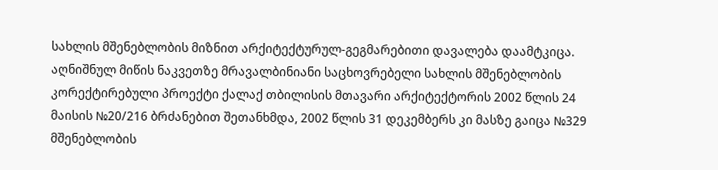სახლის მშენებლობის მიზნით არქიტექტურულ-გეგმარებითი დავალება დაამტკიცა. აღნიშნულ მიწის ნაკვეთზე მრავალბინიანი საცხოვრებელი სახლის მშენებლობის კორექტირებული პროექტი ქალაქ თბილისის მთავარი არქიტექტორის 2002 წლის 24 მაისის №20/216 ბრძანებით შეთანხმდა, 2002 წლის 31 დეკემბერს კი მასზე გაიცა №329 მშენებლობის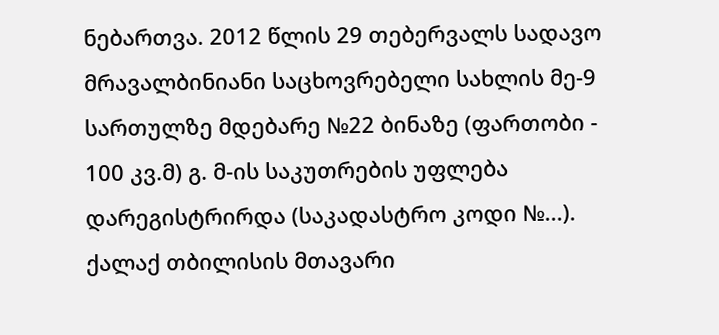ნებართვა. 2012 წლის 29 თებერვალს სადავო მრავალბინიანი საცხოვრებელი სახლის მე-9 სართულზე მდებარე №22 ბინაზე (ფართობი - 100 კვ.მ) გ. მ-ის საკუთრების უფლება დარეგისტრირდა (საკადასტრო კოდი №...). ქალაქ თბილისის მთავარი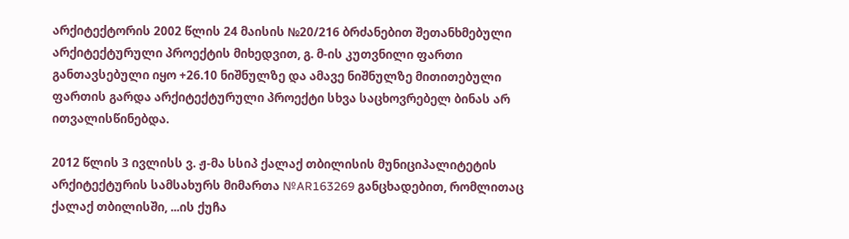არქიტექტორის 2002 წლის 24 მაისის №20/216 ბრძანებით შეთანხმებული არქიტექტურული პროექტის მიხედვით, გ. მ-ის კუთვნილი ფართი განთავსებული იყო +26.10 ნიშნულზე და ამავე ნიშნულზე მითითებული ფართის გარდა არქიტექტურული პროექტი სხვა საცხოვრებელ ბინას არ ითვალისწინებდა.

2012 წლის 3 ივლისს ვ. ჟ-მა სსიპ ქალაქ თბილისის მუნიციპალიტეტის არქიტექტურის სამსახურს მიმართა №AR163269 განცხადებით, რომლითაც ქალაქ თბილისში, ...ის ქუჩა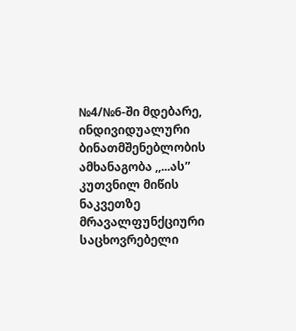№4/№6-ში მდებარე, ინდივიდუალური ბინათმშენებლობის ამხანაგობა ,,...ას” კუთვნილ მიწის ნაკვეთზე მრავალფუნქციური საცხოვრებელი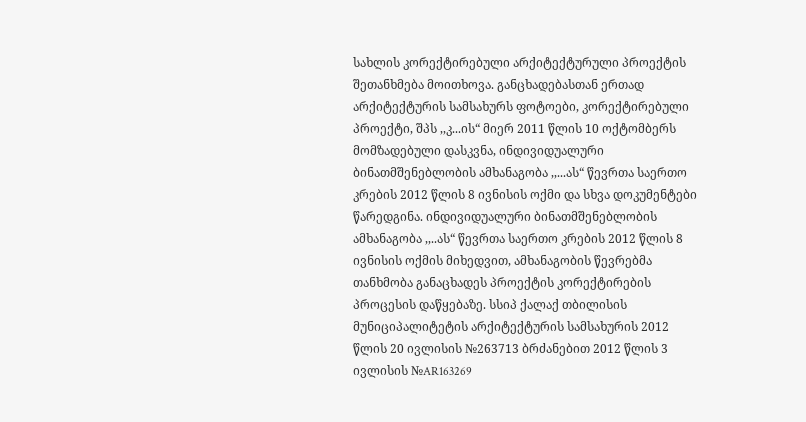სახლის კორექტირებული არქიტექტურული პროექტის შეთანხმება მოითხოვა. განცხადებასთან ერთად არქიტექტურის სამსახურს ფოტოები, კორექტირებული პროექტი, შპს ,,კ...ის“ მიერ 2011 წლის 10 ოქტომბერს მომზადებული დასკვნა, ინდივიდუალური ბინათმშენებლობის ამხანაგობა ,,...ას“ წევრთა საერთო კრების 2012 წლის 8 ივნისის ოქმი და სხვა დოკუმენტები წარედგინა. ინდივიდუალური ბინათმშენებლობის ამხანაგობა ,,..ას“ წევრთა საერთო კრების 2012 წლის 8 ივნისის ოქმის მიხედვით, ამხანაგობის წევრებმა თანხმობა განაცხადეს პროექტის კორექტირების პროცესის დაწყებაზე. სსიპ ქალაქ თბილისის მუნიციპალიტეტის არქიტექტურის სამსახურის 2012 წლის 20 ივლისის №263713 ბრძანებით 2012 წლის 3 ივლისის №AR163269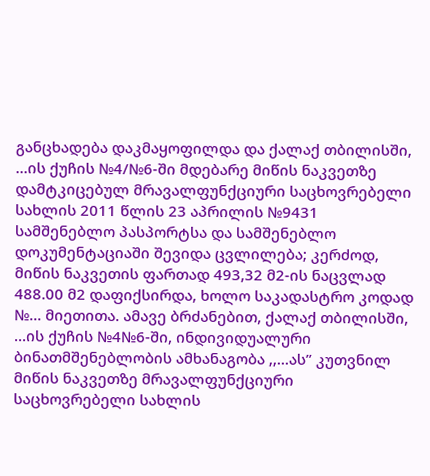განცხადება დაკმაყოფილდა და ქალაქ თბილისში, ...ის ქუჩის №4/№6-ში მდებარე მიწის ნაკვეთზე დამტკიცებულ მრავალფუნქციური საცხოვრებელი სახლის 2011 წლის 23 აპრილის №9431 სამშენებლო პასპორტსა და სამშენებლო დოკუმენტაციაში შევიდა ცვლილება; კერძოდ, მიწის ნაკვეთის ფართად 493,32 მ2-ის ნაცვლად 488.00 მ2 დაფიქსირდა, ხოლო საკადასტრო კოდად №... მიეთითა. ამავე ბრძანებით, ქალაქ თბილისში, ...ის ქუჩის №4№6-ში, ინდივიდუალური ბინათმშენებლობის ამხანაგობა ,,...ას” კუთვნილ მიწის ნაკვეთზე მრავალფუნქციური საცხოვრებელი სახლის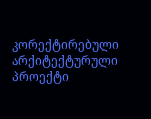კორექტირებული არქიტექტურული პროექტი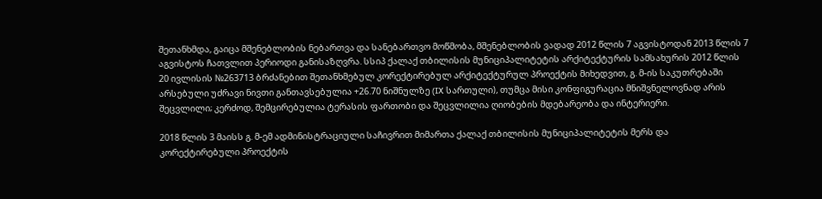შეთანხმდა, გაიცა მშენებლობის ნებართვა და სანებართვო მოწმობა, მშენებლობის ვადად 2012 წლის 7 აგვისტოდან 2013 წლის 7 აგვისტოს ჩათვლით პერიოდი განისაზღვრა. სსიპ ქალაქ თბილისის მუნიციპალიტეტის არქიტექტურის სამსახურის 2012 წლის 20 ივლისის №263713 ბრძანებით შეთანხმებულ კორექტირებულ არქიტექტურულ პროექტის მიხედვით, გ. მ-ის საკუთრებაში არსებული უძრავი ნივთი განთავსებულია +26.70 ნიშნულზე (IX სართული), თუმცა მისი კონფიგურაცია მნიშვნელოვნად არის შეცვლილი; კერძოდ, შემცირებულია ტერასის ფართობი და შეცვლილია ღიობების მდებარეობა და ინტერიერი.

2018 წლის 3 მაისს გ. მ-ემ ადმინისტრაციული საჩივრით მიმართა ქალაქ თბილისის მუნიციპალიტეტის მერს და კორექტირებული პროექტის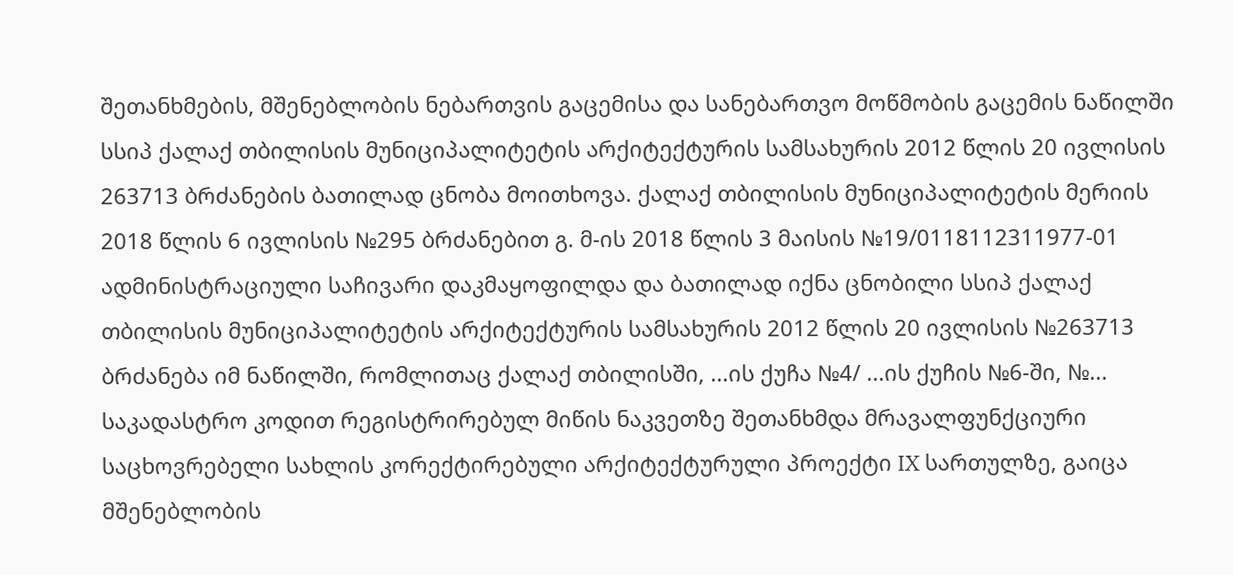შეთანხმების, მშენებლობის ნებართვის გაცემისა და სანებართვო მოწმობის გაცემის ნაწილში სსიპ ქალაქ თბილისის მუნიციპალიტეტის არქიტექტურის სამსახურის 2012 წლის 20 ივლისის 263713 ბრძანების ბათილად ცნობა მოითხოვა. ქალაქ თბილისის მუნიციპალიტეტის მერიის 2018 წლის 6 ივლისის №295 ბრძანებით გ. მ-ის 2018 წლის 3 მაისის №19/0118112311977-01 ადმინისტრაციული საჩივარი დაკმაყოფილდა და ბათილად იქნა ცნობილი სსიპ ქალაქ თბილისის მუნიციპალიტეტის არქიტექტურის სამსახურის 2012 წლის 20 ივლისის №263713 ბრძანება იმ ნაწილში, რომლითაც ქალაქ თბილისში, ...ის ქუჩა №4/ ...ის ქუჩის №6-ში, №... საკადასტრო კოდით რეგისტრირებულ მიწის ნაკვეთზე შეთანხმდა მრავალფუნქციური საცხოვრებელი სახლის კორექტირებული არქიტექტურული პროექტი IX სართულზე, გაიცა მშენებლობის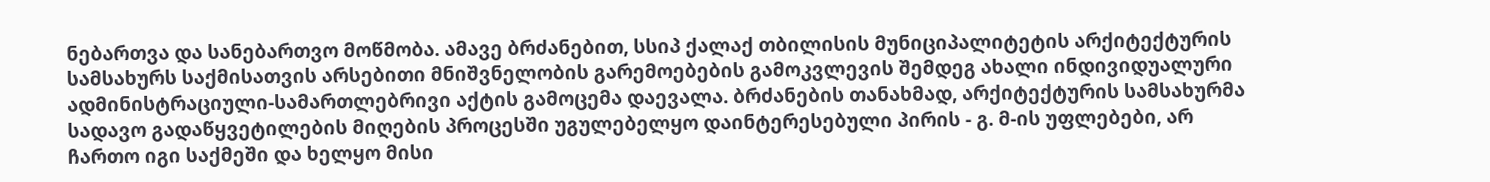ნებართვა და სანებართვო მოწმობა. ამავე ბრძანებით, სსიპ ქალაქ თბილისის მუნიციპალიტეტის არქიტექტურის სამსახურს საქმისათვის არსებითი მნიშვნელობის გარემოებების გამოკვლევის შემდეგ ახალი ინდივიდუალური ადმინისტრაციული-სამართლებრივი აქტის გამოცემა დაევალა. ბრძანების თანახმად, არქიტექტურის სამსახურმა სადავო გადაწყვეტილების მიღების პროცესში უგულებელყო დაინტერესებული პირის - გ. მ-ის უფლებები, არ ჩართო იგი საქმეში და ხელყო მისი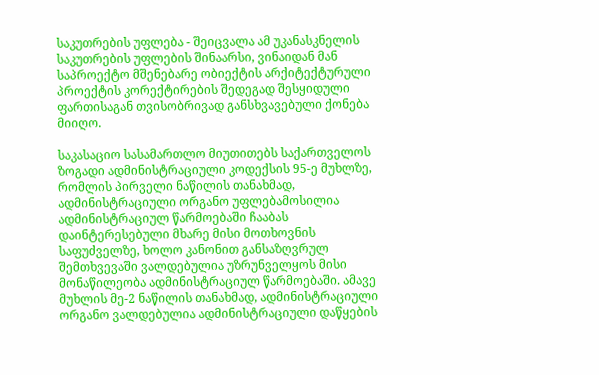საკუთრების უფლება - შეიცვალა ამ უკანასკნელის საკუთრების უფლების შინაარსი, ვინაიდან მან საპროექტო მშენებარე ობიექტის არქიტექტურული პროექტის კორექტირების შედეგად შესყიდული ფართისაგან თვისობრივად განსხვავებული ქონება მიიღო.

საკასაციო სასამართლო მიუთითებს საქართველოს ზოგადი ადმინისტრაციული კოდექსის 95-ე მუხლზე, რომლის პირველი ნაწილის თანახმად, ადმინისტრაციული ორგანო უფლებამოსილია ადმინისტრაციულ წარმოებაში ჩააბას დაინტერესებული მხარე მისი მოთხოვნის საფუძველზე, ხოლო კანონით განსაზღვრულ შემთხვევაში ვალდებულია უზრუნველყოს მისი მონაწილეობა ადმინისტრაციულ წარმოებაში. ამავე მუხლის მე-2 ნაწილის თანახმად, ადმინისტრაციული ორგანო ვალდებულია ადმინისტრაციული დაწყების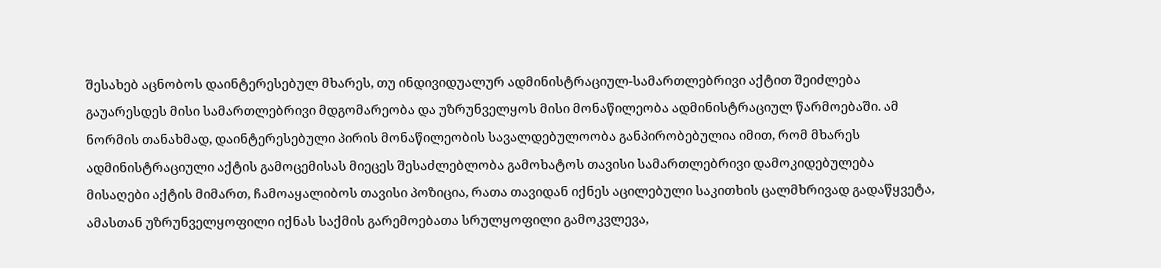შესახებ აცნობოს დაინტერესებულ მხარეს, თუ ინდივიდუალურ ადმინისტრაციულ-სამართლებრივი აქტით შეიძლება გაუარესდეს მისი სამართლებრივი მდგომარეობა და უზრუნველყოს მისი მონაწილეობა ადმინისტრაციულ წარმოებაში. ამ ნორმის თანახმად, დაინტერესებული პირის მონაწილეობის სავალდებულოობა განპირობებულია იმით, რომ მხარეს ადმინისტრაციული აქტის გამოცემისას მიეცეს შესაძლებლობა გამოხატოს თავისი სამართლებრივი დამოკიდებულება მისაღები აქტის მიმართ, ჩამოაყალიბოს თავისი პოზიცია, რათა თავიდან იქნეს აცილებული საკითხის ცალმხრივად გადაწყვეტა, ამასთან უზრუნველყოფილი იქნას საქმის გარემოებათა სრულყოფილი გამოკვლევა,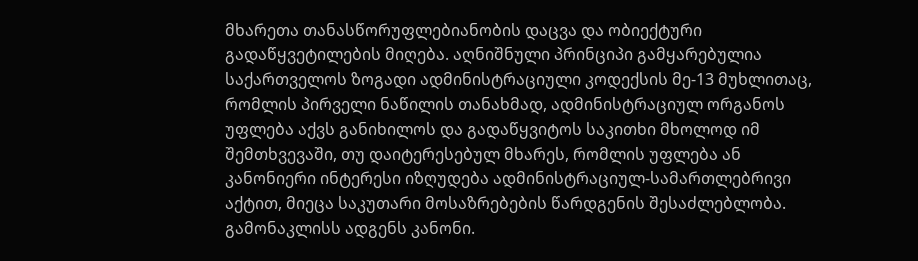მხარეთა თანასწორუფლებიანობის დაცვა და ობიექტური გადაწყვეტილების მიღება. აღნიშნული პრინციპი გამყარებულია საქართველოს ზოგადი ადმინისტრაციული კოდექსის მე-13 მუხლითაც, რომლის პირველი ნაწილის თანახმად, ადმინისტრაციულ ორგანოს უფლება აქვს განიხილოს და გადაწყვიტოს საკითხი მხოლოდ იმ შემთხვევაში, თუ დაიტერესებულ მხარეს, რომლის უფლება ან კანონიერი ინტერესი იზღუდება ადმინისტრაციულ-სამართლებრივი აქტით, მიეცა საკუთარი მოსაზრებების წარდგენის შესაძლებლობა. გამონაკლისს ადგენს კანონი.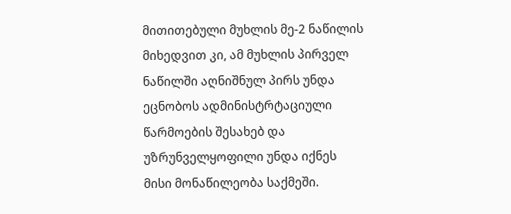მითითებული მუხლის მე-2 ნაწილის მიხედვით კი, ამ მუხლის პირველ ნაწილში აღნიშნულ პირს უნდა ეცნობოს ადმინისტრტაციული წარმოების შესახებ და უზრუნველყოფილი უნდა იქნეს მისი მონაწილეობა საქმეში.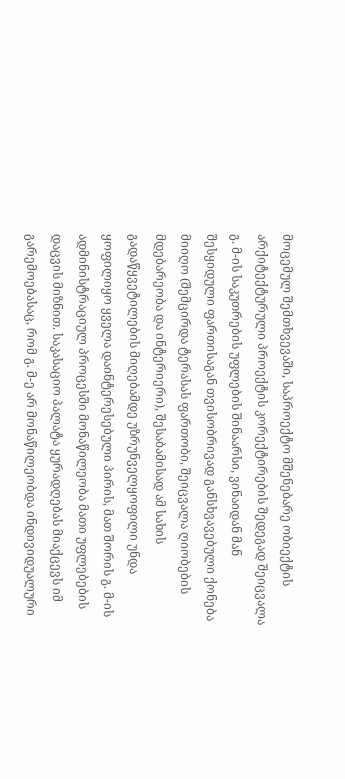მოცემულ შემთხვევაში, საპროექტო მშენებარე ობიექტის არქიტექტურული პროექტის კორექტირების შედეგად შეიცვალა გ. მ-ის საკუთრების უფლების შინაარსი, ვინაიდან მან შესყიდული ფართისაგან თვისობრივად განსხვავებული ქონება მიიღო (შემცირდა ტერასას ფართობი, შეიცვალა ღიობების მდებარეობა და ინტერიერი), შესაბამისად ამ სახის გადაწყვეტილების მიღებამდე უზრუნველყოფილი უნდა ყოფილიყო ყველა დაინტერესებული პირის, მათ შორის გ. მ-ის ადმინისტრაციულ პროცესში მონაწილეობა მათი უფლებების დაცვის მიზნით. საკასაციო პალატა ყურადღებას მიაქცევს იმ გარემოებასაც, რომ გ. მ-ე არ მონაწილეობდა ინდივიდუალური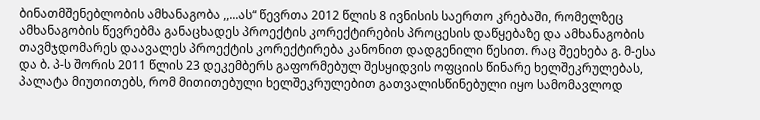ბინათმშენებლობის ამხანაგობა ,,...ას“ წევრთა 2012 წლის 8 ივნისის საერთო კრებაში, რომელზეც ამხანაგობის წევრებმა განაცხადეს პროექტის კორექტირების პროცესის დაწყებაზე და ამხანაგობის თავმჯდომარეს დაავალეს პროექტის კორექტირება კანონით დადგენილი წესით. რაც შეეხება გ. მ-ესა და ბ. პ-ს შორის 2011 წლის 23 დეკემბერს გაფორმებულ შესყიდვის ოფციის წინარე ხელშეკრულებას, პალატა მიუთითებს, რომ მითითებული ხელშეკრულებით გათვალისწინებული იყო სამომავლოდ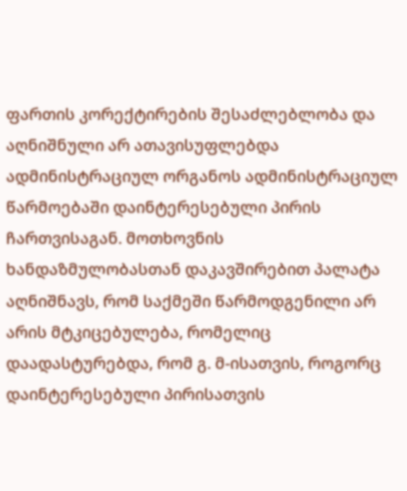ფართის კორექტირების შესაძლებლობა და აღნიშნული არ ათავისუფლებდა ადმინისტრაციულ ორგანოს ადმინისტრაციულ წარმოებაში დაინტერესებული პირის ჩართვისაგან. მოთხოვნის ხანდაზმულობასთან დაკავშირებით პალატა აღნიშნავს, რომ საქმეში წარმოდგენილი არ არის მტკიცებულება, რომელიც დაადასტურებდა, რომ გ. მ-ისათვის, როგორც დაინტერესებული პირისათვის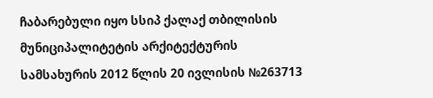ჩაბარებული იყო სსიპ ქალაქ თბილისის მუნიციპალიტეტის არქიტექტურის სამსახურის 2012 წლის 20 ივლისის №263713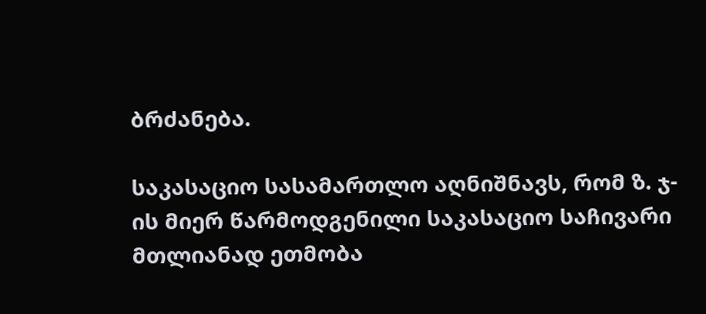ბრძანება.

საკასაციო სასამართლო აღნიშნავს, რომ ზ. ჯ-ის მიერ წარმოდგენილი საკასაციო საჩივარი მთლიანად ეთმობა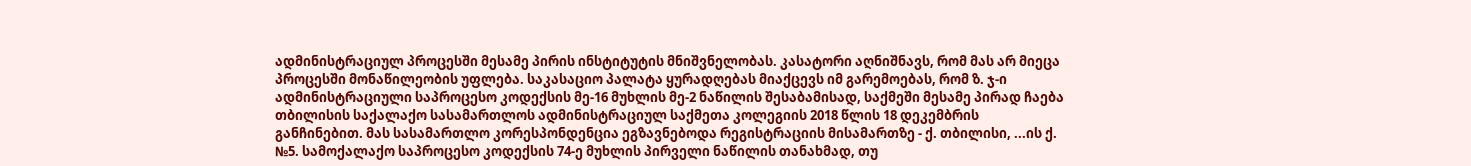ადმინისტრაციულ პროცესში მესამე პირის ინსტიტუტის მნიშვნელობას. კასატორი აღნიშნავს, რომ მას არ მიეცა პროცესში მონაწილეობის უფლება. საკასაციო პალატა ყურადღებას მიაქცევს იმ გარემოებას, რომ ზ. ჯ-ი ადმინისტრაციული საპროცესო კოდექსის მე-16 მუხლის მე-2 ნაწილის შესაბამისად, საქმეში მესამე პირად ჩაება თბილისის საქალაქო სასამართლოს ადმინისტრაციულ საქმეთა კოლეგიის 2018 წლის 18 დეკემბრის განჩინებით. მას სასამართლო კორესპონდენცია ეგზავნებოდა რეგისტრაციის მისამართზე - ქ. თბილისი, ...ის ქ. №5. სამოქალაქო საპროცესო კოდექსის 74-ე მუხლის პირველი ნაწილის თანახმად, თუ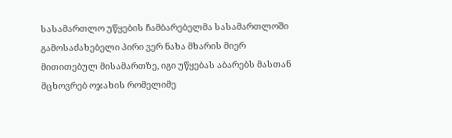სასამართლო უწყების ჩამბარებელმა სასამართლოში გამოსაძახებელი პირი ვერ ნახა მხარის მიერ მითითებულ მისამართზე, იგი უწყებას აბარებს მასთან მცხოვრებ ოჯახის რომელიმე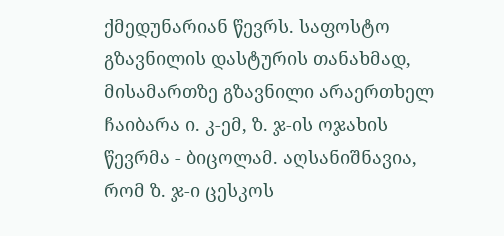ქმედუნარიან წევრს. საფოსტო გზავნილის დასტურის თანახმად, მისამართზე გზავნილი არაერთხელ ჩაიბარა ი. კ-ემ, ზ. ჯ-ის ოჯახის წევრმა - ბიცოლამ. აღსანიშნავია, რომ ზ. ჯ-ი ცესკოს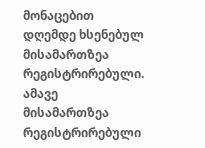მონაცებით დღემდე ხსენებულ მისამართზეა რეგისტრირებული. ამავე მისამართზეა რეგისტრირებული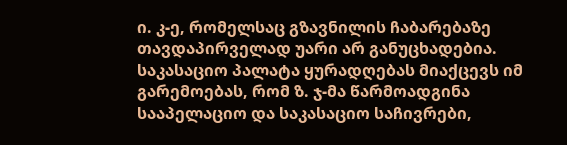ი. კ-ე, რომელსაც გზავნილის ჩაბარებაზე თავდაპირველად უარი არ განუცხადებია. საკასაციო პალატა ყურადღებას მიაქცევს იმ გარემოებას, რომ ზ. ჯ-მა წარმოადგინა სააპელაციო და საკასაციო საჩივრები,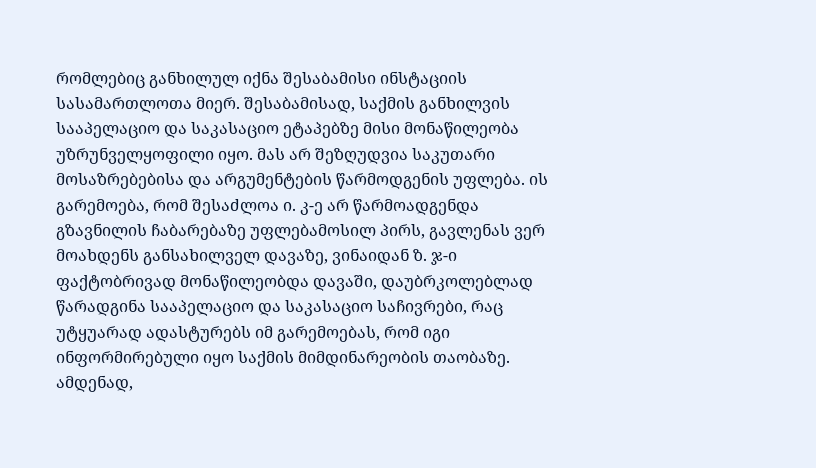რომლებიც განხილულ იქნა შესაბამისი ინსტაციის სასამართლოთა მიერ. შესაბამისად, საქმის განხილვის სააპელაციო და საკასაციო ეტაპებზე მისი მონაწილეობა უზრუნველყოფილი იყო. მას არ შეზღუდვია საკუთარი მოსაზრებებისა და არგუმენტების წარმოდგენის უფლება. ის გარემოება, რომ შესაძლოა ი. კ-ე არ წარმოადგენდა გზავნილის ჩაბარებაზე უფლებამოსილ პირს, გავლენას ვერ მოახდენს განსახილველ დავაზე, ვინაიდან ზ. ჯ-ი ფაქტობრივად მონაწილეობდა დავაში, დაუბრკოლებლად წარადგინა სააპელაციო და საკასაციო საჩივრები, რაც უტყუარად ადასტურებს იმ გარემოებას, რომ იგი ინფორმირებული იყო საქმის მიმდინარეობის თაობაზე. ამდენად,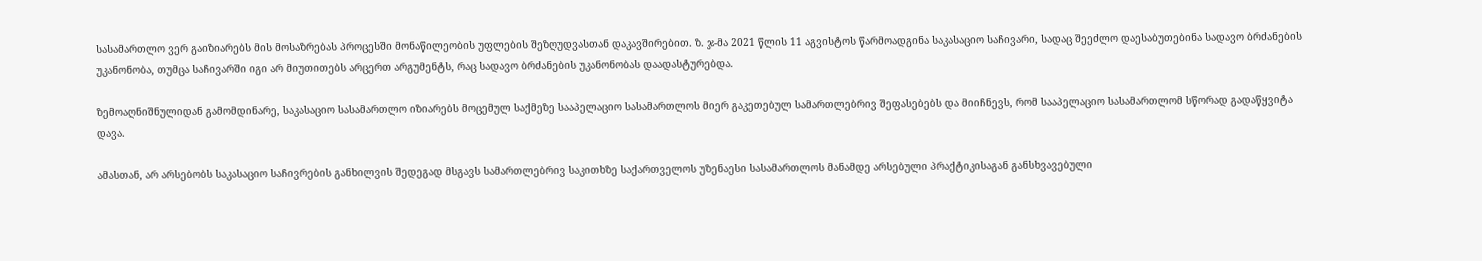სასამართლო ვერ გაიზიარებს მის მოსაზრებას პროცესში მონაწილეობის უფლების შეზღუდვასთან დაკავშირებით. ზ. ჯ-მა 2021 წლის 11 აგვისტოს წარმოადგინა საკასაციო საჩივარი, სადაც შეეძლო დაესაბუთებინა სადავო ბრძანების უკანონობა, თუმცა საჩივარში იგი არ მიუთითებს არცერთ არგუმენტს, რაც სადავო ბრძანების უკანონობას დაადასტურებდა.

ზემოაღნიშნულიდან გამომდინარე, საკასაციო სასამართლო იზიარებს მოცემულ საქმეზე სააპელაციო სასამართლოს მიერ გაკეთებულ სამართლებრივ შეფასებებს და მიიჩნევს, რომ სააპელაციო სასამართლომ სწორად გადაწყვიტა დავა.

ამასთან, არ არსებობს საკასაციო საჩივრების განხილვის შედეგად მსგავს სამართლებრივ საკითხზე საქართველოს უზენაესი სასამართლოს მანამდე არსებული პრაქტიკისაგან განსხვავებული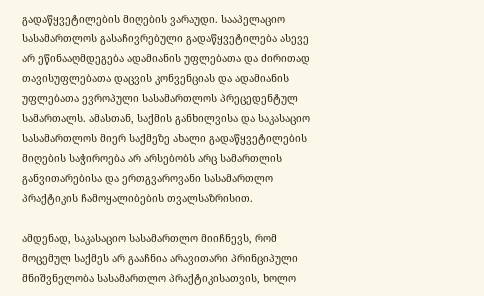გადაწყვეტილების მიღების ვარაუდი. სააპელაციო სასამართლოს გასაჩივრებული გადაწყვეტილება ასევე არ ეწინააღმდეგება ადამიანის უფლებათა და ძირითად თავისუფლებათა დაცვის კონვენციას და ადამიანის უფლებათა ევროპული სასამართლოს პრეცედენტულ სამართალს. ამასთან, საქმის განხილვისა და საკასაციო სასამართლოს მიერ საქმეზე ახალი გადაწყვეტილების მიღების საჭიროება არ არსებობს არც სამართლის განვითარებისა და ერთგვაროვანი სასამართლო პრაქტიკის ჩამოყალიბების თვალსაზრისით.

ამდენად, საკასაციო სასამართლო მიიჩნევს, რომ მოცემულ საქმეს არ გააჩნია არავითარი პრინციპული მნიშვნელობა სასამართლო პრაქტიკისათვის, ხოლო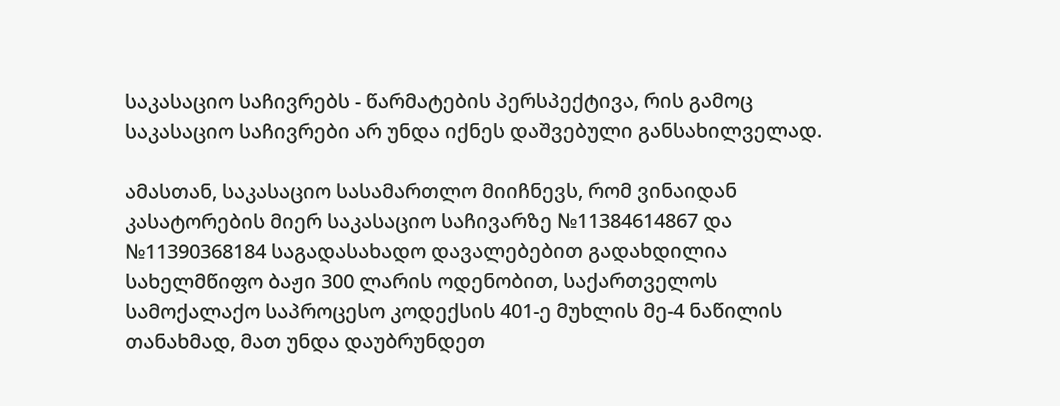საკასაციო საჩივრებს - წარმატების პერსპექტივა, რის გამოც საკასაციო საჩივრები არ უნდა იქნეს დაშვებული განსახილველად.

ამასთან, საკასაციო სასამართლო მიიჩნევს, რომ ვინაიდან კასატორების მიერ საკასაციო საჩივარზე №11384614867 და №11390368184 საგადასახადო დავალებებით გადახდილია სახელმწიფო ბაჟი 300 ლარის ოდენობით, საქართველოს სამოქალაქო საპროცესო კოდექსის 401-ე მუხლის მე-4 ნაწილის თანახმად, მათ უნდა დაუბრუნდეთ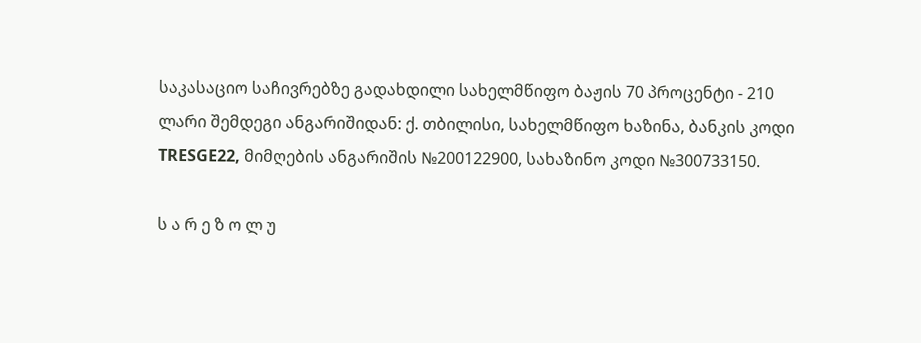საკასაციო საჩივრებზე გადახდილი სახელმწიფო ბაჟის 70 პროცენტი - 210 ლარი შემდეგი ანგარიშიდან: ქ. თბილისი, სახელმწიფო ხაზინა, ბანკის კოდი TRESGE22, მიმღების ანგარიშის №200122900, სახაზინო კოდი №300733150.

ს ა რ ე ზ ო ლ უ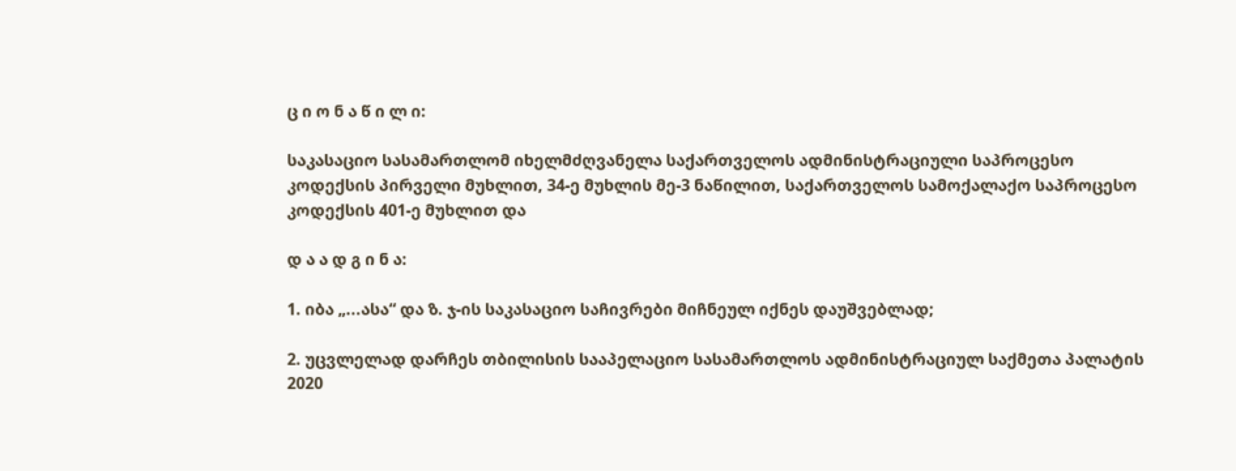ც ი ო ნ ა წ ი ლ ი:

საკასაციო სასამართლომ იხელმძღვანელა საქართველოს ადმინისტრაციული საპროცესო კოდექსის პირველი მუხლით, 34-ე მუხლის მე-3 ნაწილით, საქართველოს სამოქალაქო საპროცესო კოდექსის 401-ე მუხლით და

დ ა ა დ გ ი ნ ა:

1. იბა „...ასა“ და ზ. ჯ-ის საკასაციო საჩივრები მიჩნეულ იქნეს დაუშვებლად;

2. უცვლელად დარჩეს თბილისის სააპელაციო სასამართლოს ადმინისტრაციულ საქმეთა პალატის 2020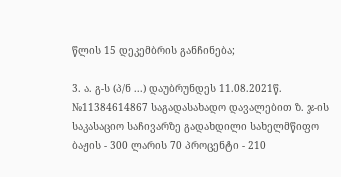წლის 15 დეკემბრის განჩინება;

3. ა. გ-ს (პ/ნ ...) დაუბრუნდეს 11.08.2021წ. №11384614867 საგადასახადო დავალებით ზ. ჯ-ის საკასაციო საჩივარზე გადახდილი სახელმწიფო ბაჟის - 300 ლარის 70 პროცენტი - 210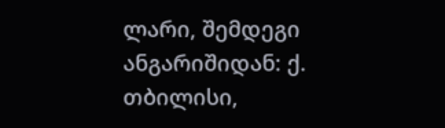ლარი, შემდეგი ანგარიშიდან: ქ. თბილისი,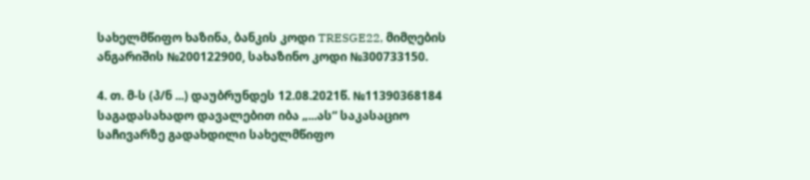სახელმწიფო ხაზინა, ბანკის კოდი TRESGE22, მიმღების ანგარიშის №200122900, სახაზინო კოდი №300733150.

4. თ. მ-ს (პ/ნ ...) დაუბრუნდეს 12.08.2021წ. №11390368184 საგადასახადო დავალებით იბა „...ას“ საკასაციო საჩივარზე გადახდილი სახელმწიფო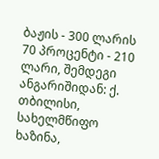ბაჟის - 300 ლარის 70 პროცენტი - 210 ლარი, შემდეგი ანგარიშიდან: ქ. თბილისი, სახელმწიფო ხაზინა,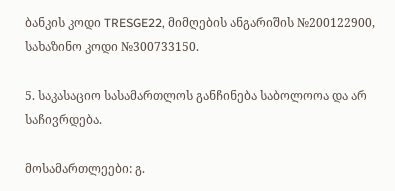ბანკის კოდი TRESGE22, მიმღების ანგარიშის №200122900, სახაზინო კოდი №300733150.

5. საკასაციო სასამართლოს განჩინება საბოლოოა და არ საჩივრდება.

მოსამართლეები: გ.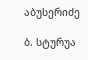აბუსერიძე

ბ. სტურუა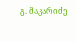გ. მაკარიძე